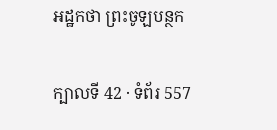អដ្ឋកថា ព្រះចូឡបន្ថក

ក្បាលទី 42 · ទំព័រ 557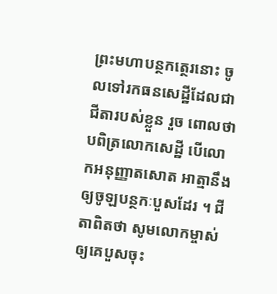ព្រះមហាបន្ថកត្ថេរនោះ ចូលទៅរកធនសេដ្ឋីដែលជាជីតារបស់ខ្លួន រួច ពោលថា បពិត្រលោកសេដ្ឋី បើលោកអនុញ្ញាតសោត អាត្មានឹងឲ្យចូឡបន្ថកៈបួសដែរ ។ ជីតាពិតថា សូមលោកម្ចាស់ឲ្យគេបួសចុះ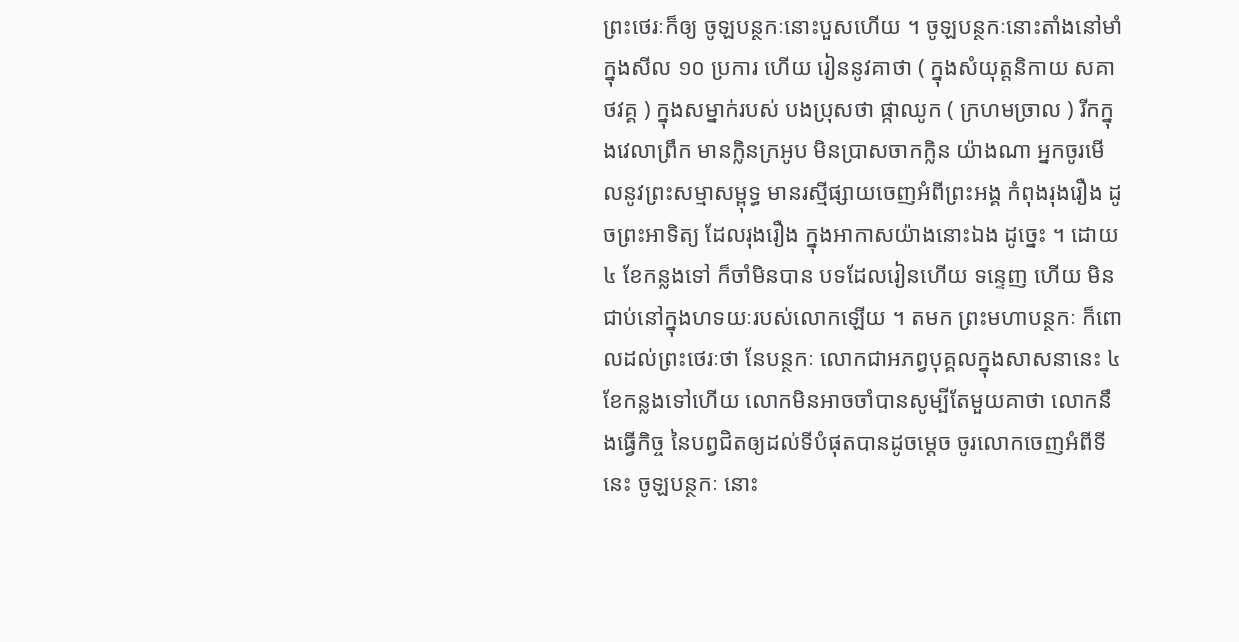ព្រះថេរៈក៏ឲ្យ ចូឡបន្ថកៈនោះបួសហើយ ។ ចូឡបន្ថកៈនោះតាំងនៅមាំក្នុងសីល ១០ ប្រការ ហើយ រៀននូវគាថា ( ក្នុងសំយុត្តនិកាយ សគាថវគ្គ ) ក្នុងសម្នាក់របស់ បងប្រុសថា ផ្កាឈូក ( ក្រហមច្រាល ) រីកក្នុងវេលាព្រឹក មានក្លិនក្រអូប មិនប្រាសចាកក្លិន យ៉ាងណា អ្នកចូរមើលនូវព្រះសម្មាសម្ពុទ្ធ មានរស្មីផ្សាយចេញអំពីព្រះអង្គ កំពុងរុងរឿង ដូចព្រះអាទិត្យ ដែលរុងរឿង ក្នុងអាកាសយ៉ាងនោះឯង ដូច្នេះ ។ ដោយ ៤ ខែកន្លងទៅ ក៏ចាំមិនបាន បទដែលរៀនហើយ ទន្ទេញ ហើយ មិនជាប់នៅក្នុងហទយៈរបស់លោកឡើយ ។ តមក ព្រះមហាបន្ថកៈ ក៏ពោលដល់ព្រះថេរៈថា នែបន្ថកៈ លោកជាអភព្វបុគ្គលក្នុងសាសនានេះ ៤ ខែកន្លងទៅហើយ លោកមិនអាចចាំបានសូម្បីតែមួយគាថា លោកនឹងធ្វើកិច្ច នៃបព្វជិតឲ្យដល់ទីបំផុតបានដូចម្តេច ចូរលោកចេញអំពីទីនេះ ចូឡបន្ថកៈ នោះ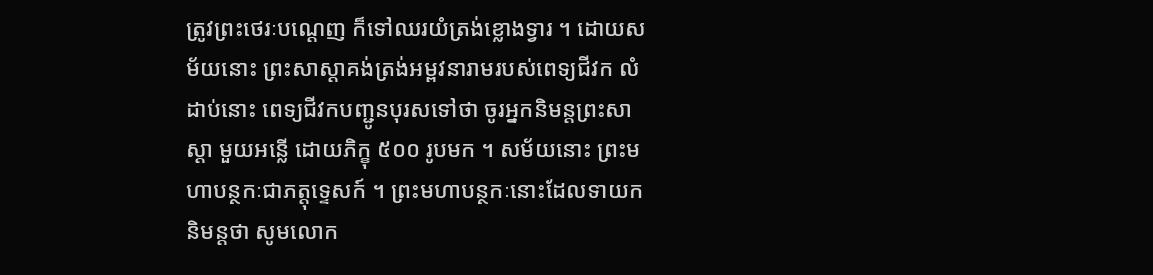ត្រូវព្រះថេរៈបណ្តេញ ក៏ទៅឈរយំត្រង់ខ្លោងទ្វារ ។ ដោយសម័យនោះ ព្រះសាស្តាគង់ត្រង់អម្ពវនារាមរបស់ពេទ្យជីវក លំដាប់នោះ ពេទ្យជីវកបញ្ជូនបុរសទៅថា ចូរអ្នកនិមន្តព្រះសាស្តា មួយអន្លើ ដោយភិក្ខុ ៥០០ រូបមក ។ សម័យនោះ ព្រះមហាបន្ថកៈជាភត្តុទ្ទេសក៍ ។ ព្រះមហាបន្ថកៈនោះដែលទាយកនិមន្តថា សូមលោក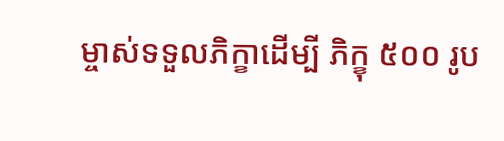ម្ចាស់ទទួលភិក្ខាដើម្បី ភិក្ខុ ៥០០ រូប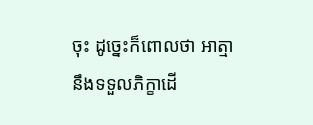ចុះ ដូច្នេះក៏ពោលថា អាត្មានឹងទទួលភិក្ខាដើ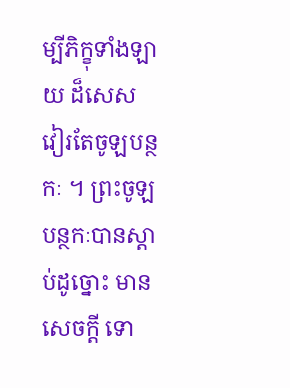ម្បីភិក្ខុទាំងឡាយ ដ៏សេស វៀរតែចូឡបន្ថកៈ ។ ព្រះចូឡបន្ថកៈបានស្តាប់ដូច្នោះ មានសេចក្តី ទោ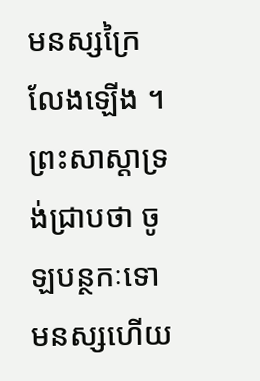មនស្សក្រៃលែងឡើង ។ ព្រះសាស្តាទ្រង់ជ្រាបថា ចូឡបន្ថកៈទោមនស្សហើយ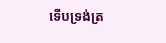ទើបទ្រង់ត្រ